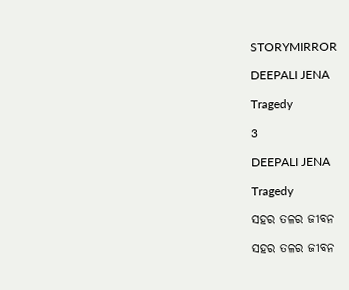STORYMIRROR

DEEPALI JENA

Tragedy

3

DEEPALI JENA

Tragedy

ସହର ତଳର ଜୀବନ

ସହର ତଳର ଜୀବନ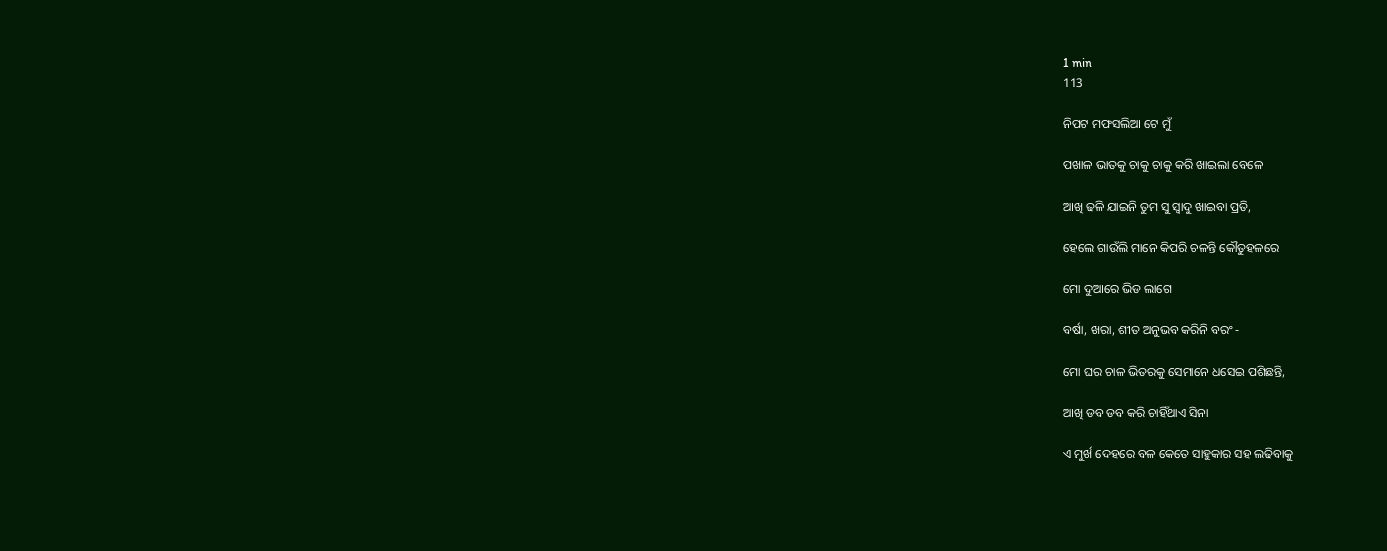1 min
113

ନିପଟ ମଫସଲିଆ ଟେ ମୁଁ

ପଖାଳ ଭାତକୁ ଚାକୁ ଚାକୁ କରି ଖାଇଲା ବେଳେ

ଆଖି ଢଳି ଯାଇନି ତୁମ ସୁ ସ୍ଵାଦୁ ଖାଇବା ପ୍ରତି,

ହେଲେ ଗାଉଁଲି ମାନେ କିପରି ଚଳନ୍ତି କୌତୁହଳରେ

ମୋ ଦୁଆରେ ଭିଡ ଲାଗେ

ବର୍ଷା, ଖରା, ଶୀତ ଅନୁଭବ କରିନି ବରଂ -

ମୋ ଘର ଚାଳ ଭିତରକୁ ସେମାନେ ଧସେଇ ପଶିଛନ୍ତି,

ଆଖି ଡବ ଡବ କରି ଚାହିଁଥାଏ ସିନା

ଏ ମୁର୍ଖ ଦେହରେ ବଳ କେତେ ସାହୁକାର ସହ ଲଢିବାକୁ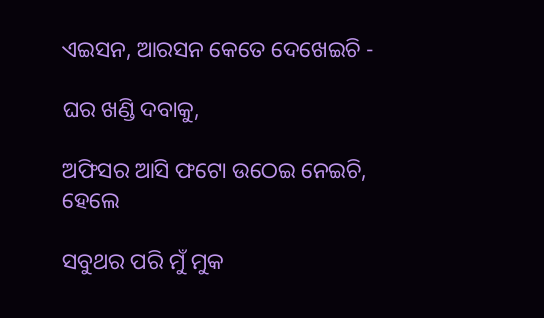ଏଇସନ, ଆରସନ କେତେ ଦେଖେଇଚି -

ଘର ଖଣ୍ଡି ଦବାକୁ,

ଅଫିସର ଆସି ଫଟୋ ଉଠେଇ ନେଇଚି, ହେଲେ

ସବୁଥର ପରି ମୁଁ ମୁକ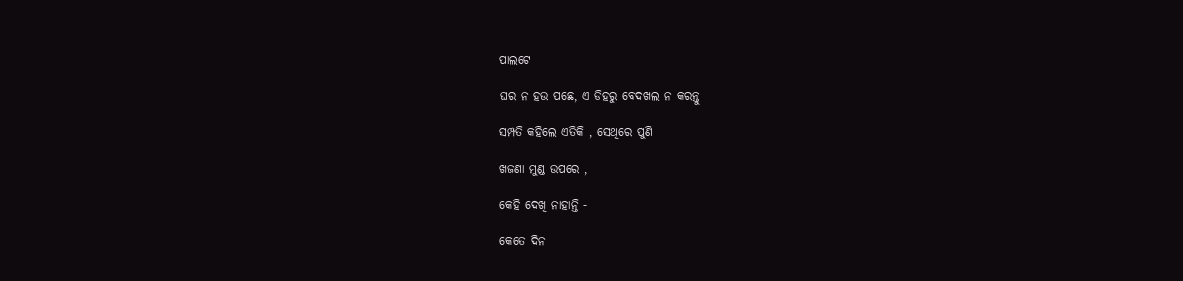ପାଲଟେ

ଘର ନ ହଉ ପଛେ, ଏ ଡିହରୁ ବେଦଖଲ ନ କରନ୍ତୁ

ସମ୍ପତି କହିଲେ ଏତିକି , ସେଥିରେ ପୁଣି

ଖଜଣା ମୁଣ୍ଡ ଉପରେ ,

କେହି ଦେଖି ନାହାନ୍ତି -

କେତେ ଦିନ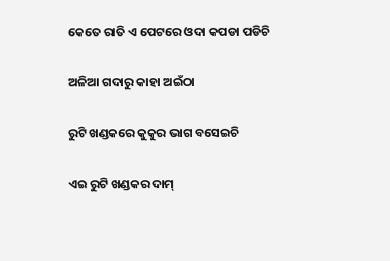କେତେ ରାତି ଏ ପେଟରେ ଓଦା କପଡା ପଡିଚି

ଅଳିଆ ଗଦାରୁ କାହା ଅଇଁଠା

ରୁଟି ଖଣ୍ଡକରେ କୁକୁର ଭାଗ ବସେଇଚି

ଏଇ ରୁଟି ଖଣ୍ଡକର ଦାମ୍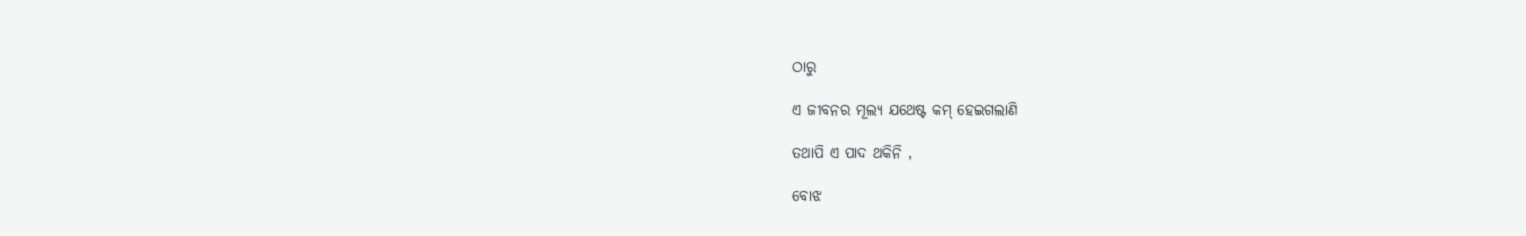ଠାରୁ

ଏ ଜୀବନର ମୂଲ୍ୟ ଯଥେଷ୍ଟ କମ୍ ହେଇଗଲାଣି

ତଥାପି ଏ ପାଦ ଥକିନି ,

ବୋଝ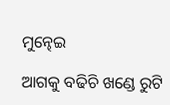ମୁନ୍ଢେଇ

ଆଗକୁ ବଢିଚି ଖଣ୍ଡେ ରୁଟି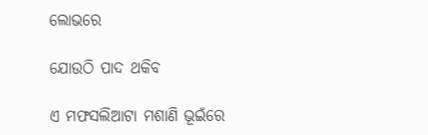ଲୋଭରେ

ଯୋଉଠି ପାଦ ଥକିବ

ଏ ମଫସଲିଆଟା ମଶାଣି ଭୂଇଁରେ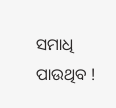ସମାଧି ପାଉଥିବ !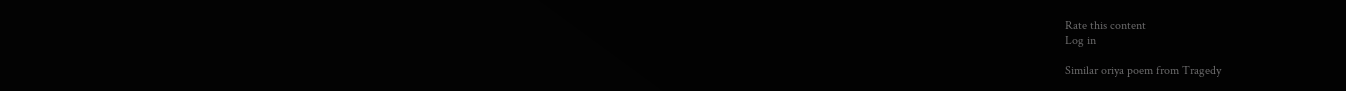Rate this content
Log in

Similar oriya poem from Tragedy